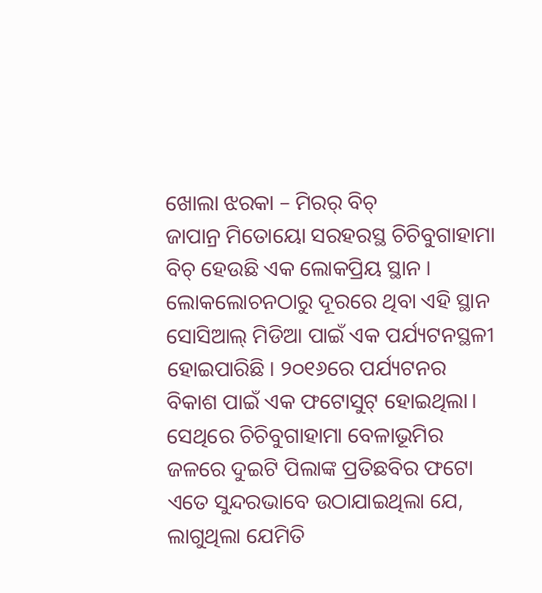ଖୋଲା ଝରକା – ମିରର୍ ବିଚ୍
ଜାପାନ୍ର ମିତୋୟୋ ସରହରସ୍ଥ ଚିଚିବୁଗାହାମା ବିଚ୍ ହେଉଛି ଏକ ଲୋକପ୍ରିୟ ସ୍ଥାନ। ଲୋକଲୋଚନଠାରୁ ଦୂରରେ ଥିବା ଏହି ସ୍ଥାନ ସୋସିଆଲ୍ ମିଡିଆ ପାଇଁ ଏକ ପର୍ଯ୍ୟଟନସ୍ଥଳୀ ହୋଇପାରିଛି। ୨୦୧୬ରେ ପର୍ଯ୍ୟଟନର ବିକାଶ ପାଇଁ ଏକ ଫଟୋସୁଟ୍ ହୋଇଥିଲା। ସେଥିରେ ଚିଚିବୁଗାହାମା ବେଳାଭୂମିର ଜଳରେ ଦୁଇଟି ପିଲାଙ୍କ ପ୍ରତିଛବିର ଫଟୋ ଏତେ ସୁନ୍ଦରଭାବେ ଉଠାଯାଇଥିଲା ଯେ, ଲାଗୁଥିଲା ଯେମିତି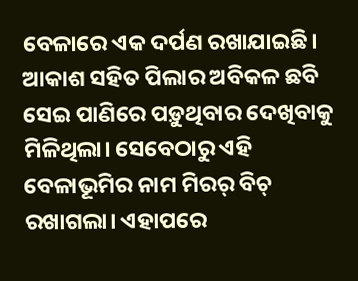ବେଳାରେ ଏକ ଦର୍ପଣ ରଖାଯାଇଛି। ଆକାଶ ସହିତ ପିଲାର ଅବିକଳ ଛବି ସେଇ ପାଣିରେ ପଡ଼ୁଥିବାର ଦେଖିବାକୁ ମିଳିଥିଲା। ସେବେଠାରୁ ଏହି ବେଳାଭୂମିର ନାମ ମିରର୍ ବିଚ୍ ରଖାଗଲା। ଏହାପରେ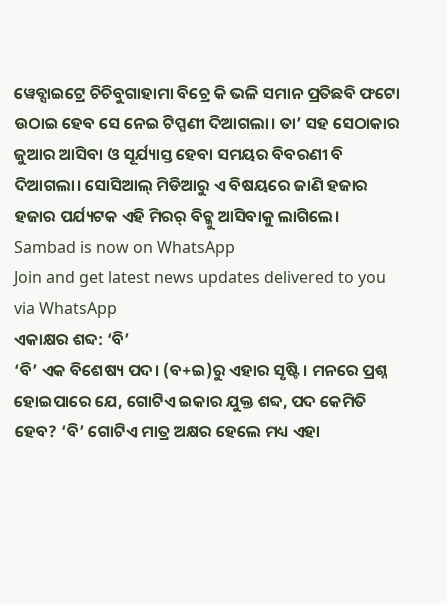ୱେବ୍ସାଇଟ୍ରେ ଚିଚିବୁଗାହାମା ବିଚ୍ରେ କି ଭଳି ସମାନ ପ୍ରତିଛବି ଫଟୋ ଉଠାଇ ହେବ ସେ ନେଇ ଟିପ୍ପଣୀ ଦିଆଗଲା। ତା’ ସହ ସେଠାକାର ଜୁଆର ଆସିବା ଓ ସୂର୍ଯ୍ୟାସ୍ତ ହେବା ସମୟର ବିବରଣୀ ବି ଦିଆଗଲା। ସୋସିଆଲ୍ ମିଡିଆରୁ ଏ ବିଷୟରେ ଜାଣି ହଜାର ହଜାର ପର୍ଯ୍ୟଟକ ଏହି ମିରର୍ ବିଚ୍କୁ ଆସିବାକୁ ଲାଗିଲେ।
Sambad is now on WhatsApp
Join and get latest news updates delivered to you via WhatsApp
ଏକାକ୍ଷର ଶବ୍ଦ: ‘ବି’
‘ବି’ ଏକ ବିଶେଷ୍ୟ ପଦ। (ବ+ଇ)ରୁ ଏହାର ସୃଷ୍ଟି। ମନରେ ପ୍ରଶ୍ନ ହୋଇପାରେ ଯେ, ଗୋଟିଏ ଇକାର ଯୁକ୍ତ ଶବ୍ଦ, ପଦ କେମିତି ହେବ? ‘ବି’ ଗୋଟିଏ ମାତ୍ର ଅକ୍ଷର ହେଲେ ମଧ୍ୟ ଏହା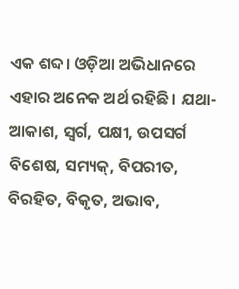ଏକ ଶବ୍ଦ। ଓଡ଼ିଆ ଅଭିଧାନରେ ଏହାର ଅନେକ ଅର୍ଥ ରହିଛି। ଯଥା- ଆକାଶ, ସ୍ବର୍ଗ, ପକ୍ଷୀ, ଉପସର୍ଗ ବିଶେଷ, ସମ୍ୟକ୍, ବିପରୀତ, ବିରହିତ, ବିକୃତ, ଅଭାବ,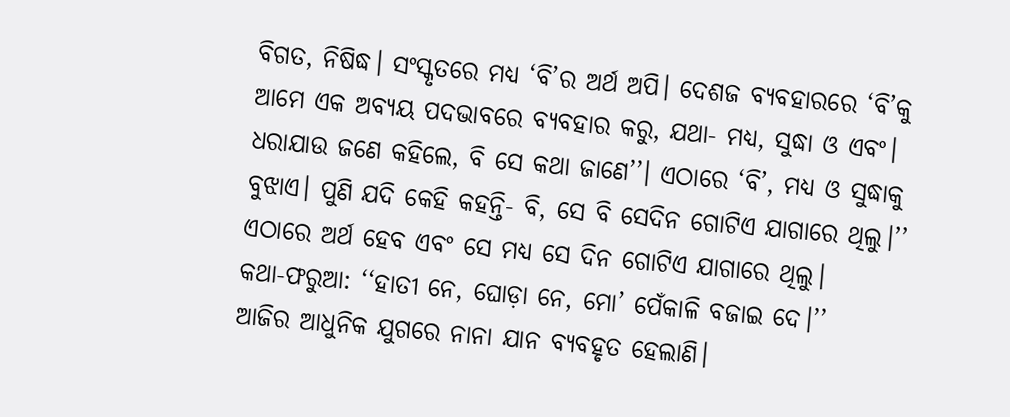ବିଗତ, ନିଷିଦ୍ଧ। ସଂସ୍କୃତରେ ମଧ୍ୟ ‘ବି’ର ଅର୍ଥ ଅପି। ଦେଶଜ ବ୍ୟବହାରରେ ‘ବି’କୁ ଆମେ ଏକ ଅବ୍ୟୟ ପଦଭାବରେ ବ୍ୟବହାର କରୁ, ଯଥା- ମଧ୍ୟ, ସୁଦ୍ଧା ଓ ଏବଂ। ଧରାଯାଉ ଜଣେ କହିଲେ, ବି ସେ କଥା ଜାଣେ’’। ଏଠାରେ ‘ବି’, ମଧ୍ୟ ଓ ସୁଦ୍ଧାକୁ ବୁଝାଏ। ପୁଣି ଯଦି କେହି କହନ୍ତି- ବି, ସେ ବି ସେଦିନ ଗୋଟିଏ ଯାଗାରେ ଥିଲୁ।’’ ଏଠାରେ ଅର୍ଥ ହେବ ଏବଂ ସେ ମଧ୍ୟ ସେ ଦିନ ଗୋଟିଏ ଯାଗାରେ ଥିଲୁ।
କଥା-ଫରୁଆ: ‘‘ହାତୀ ନେ, ଘୋଡ଼ା ନେ, ମୋ’ ପେଁକାଳି ବଜାଇ ଦେ।’’
ଆଜିର ଆଧୁନିକ ଯୁଗରେ ନାନା ଯାନ ବ୍ୟବହୃତ ହେଲାଣି।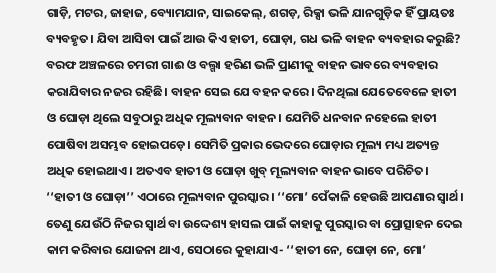ଗାଡ଼ି, ମଟର, ଜାହାଜ, ବ୍ୟୋମଯାନ, ସାଇକେଲ୍, ଶଗଡ଼, ରିକ୍ସା ଭଳି ଯାନଗୁଡ଼ିକ ହିଁ ପ୍ରାୟତଃ ବ୍ୟବହୃତ। ଯିବା ଆସିବା ପାଇଁ ଆଉ କିଏ ହାତୀ, ଘୋଡ଼ା, ଗଧ ଭଳି ବାହନ ବ୍ୟବହାର କରୁଛି? ବରଫ ଅଞ୍ଚଳରେ ଚମରୀ ଗାଈ ଓ ବଲ୍ଗା ହରିଣ ଭଳି ପ୍ରାଣୀକୁ ବାହନ ଭାବରେ ବ୍ୟବହାର କରାଯିବାର ନଜର ରହିଛି। ବାହନ ସେଇ ଯେ ବହନ କରେ। ଦିନଥିଲା ଯେତେବେଳେ ହାତୀ ଓ ଘୋଡ଼ା ଥିଲେ ସବୁଠାରୁ ଅଧିକ ମୂଲ୍ୟବାନ ବାହନ। ଯେମିତି ଧନବାନ ନହେଲେ ହାତୀ ପୋଷିବା ଅସମ୍ଭବ ହୋଇପଡ଼େ। ସେମିତି ପ୍ରକାର ଭେଦରେ ଘୋଡ଼ାର ମୂଲ୍ୟ ମଧ୍ୟ ଅତ୍ୟନ୍ତ ଅଧିକ ହୋଇଥାଏ। ଅତଏବ ହାତୀ ଓ ଘୋଡ଼ା ଖୁବ୍ ମୂଲ୍ୟବାନ ବାହନ ଭାବେ ପରିଚିତ। ‘‘ହାତୀ ଓ ଘୋଡ଼ା’’ ଏଠାରେ ମୂଲ୍ୟବାନ ପୁରସ୍କାର। ‘‘ମୋ’ ପେଁକାଳି ହେଉଛି ଆପଣାର ସ୍ବାର୍ଥ। ତେଣୁ ଯେଉଁଠି ନିଜର ସ୍ବାର୍ଥ ବା ଉଦ୍ଦେଶ୍ୟ ହାସଲ ପାଇଁ କାହାକୁ ପୁରସ୍କାର ବା ପ୍ରୋତ୍ସାହନ ଦେଇ କାମ କରିବାର ଯୋଜନା ଥାଏ, ସେଠାରେ କୁହାଯାଏ- ‘‘ହାତୀ ନେ, ଘୋଡ଼ା ନେ, ମୋ’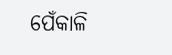ପେଁକାଳି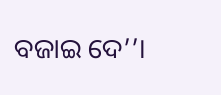ବଜାଇ ଦେ’’।